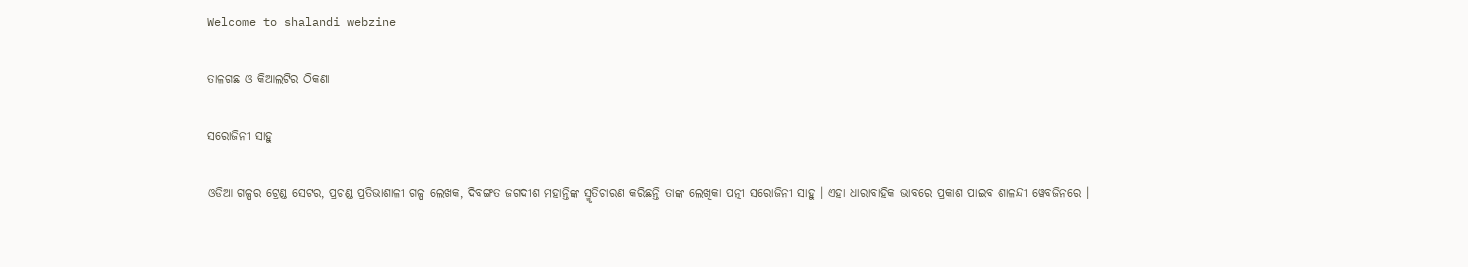Welcome to shalandi webzine

ତାଳଗଛ ଓ କିଆଲଟିର ଠିକଣା

ସରୋଜିନୀ ସାହୁ

ଓଡିଆ ଗଳ୍ପର ଟ୍ରେଣ୍ଡ ସେଟର, ପ୍ରଚଣ୍ଡ ପ୍ରତିଭାଶାଳୀ ଗଳ୍ପ ଲେଖକ, ଦିବଙ୍ଗତ ଜଗଦୀଶ ମହାନ୍ତିଙ୍କ ସ୍ମୃତିଚାରଣ କରିଛନ୍ତି ତାଙ୍କ ଲେଖିକା ପତ୍ନୀ ସରୋଜିନୀ ସାହୁ । ଏହା ଧାରାବାହିକ ଭାବରେ ପ୍ରକାଶ ପାଇବ ଶାଳନ୍ଦୀ ୱେବଜିନରେ ।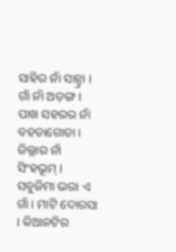ସାହିର ନାଁ ସାନ୍ଡ୍ରା । ଗାଁ ନାଁ ଅଡ଼ଙ୍ଗ । ପାଖ ସହରର ନାଁ ବହଡାଗୋଡା । ଜିଲ୍ଲାର ନାଁ ସିଂହଭୂମ୍ । ସବୁଜିମା ଭରା ଏ ଗାଁ । ମାଟି ଦୋରସା । କିଆନଟିର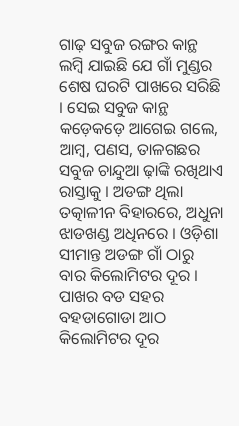ଗାଢ଼ ସବୁଜ ରଙ୍ଗର କାନ୍ଥ ଲମ୍ବି ଯାଇଛି ଯେ ଗାଁ ମୁଣ୍ଡର ଶେଷ ଘରଟି ପାଖରେ ସରିଛି । ସେଇ ସବୁଜ କାନ୍ଥ କଡ଼େକଡ଼େ ଆଗେଇ ଗଲେ, ଆମ୍ବ, ପଣସ, ତାଳଗଛର ସବୁଜ ଚାନ୍ଦୁଆ ଢ଼ାଙ୍କି ରଖିଥାଏ ରାସ୍ତାକୁ । ଅଡଙ୍ଗ ଥିଲା ତତ୍କାଳୀନ ବିହାରରେ, ଅଧୁନା ଝାଡଖଣ୍ଡ ଅଧିନରେ । ଓଡ଼ିଶା ସୀମାନ୍ତ ଅଡଙ୍ଗ ଗାଁ ଠାରୁ ବାର କିଲୋମିଟର ଦୂର । ପାଖର ବଡ ସହର ବହଡାଗୋଡା ଆଠ କିଲୋମିଟର ଦୂର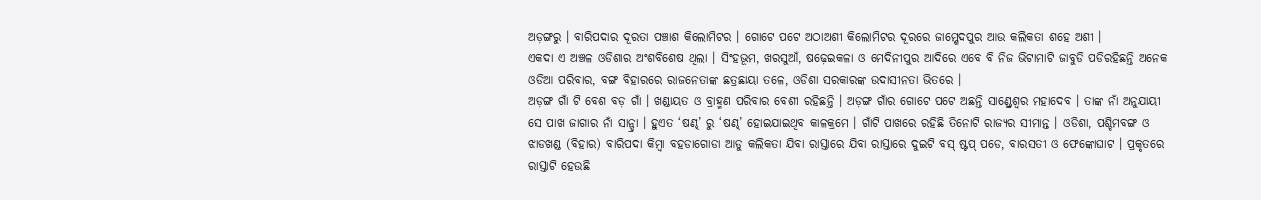ଅଡ଼ଙ୍ଗରୁ । ବାରିପଦାର ଦୂରତା ପଞ୍ଚାଶ କିଲୋମିଟର । ଗୋଟେ ପଟେ ଅଠାଅଶୀ କିଲୋମିଟର ଦୂରରେ ଜାମ୍ଶେଦପୁର ଆଉ କଲିକତା ଶହେ ଅଶୀ ।
ଏକଦା ଏ ଅଞ୍ଚଳ ଓଡିଶାର ଅଂଶବିଶେଷ ଥିଲା । ସିଂହଭୂମ, ଖରସୁଆଁ, ଷଢ଼େଇକଳା ଓ ମେଦିନୀପୁର ଆଦିରେ ଏବେ ବି ନିଜ ଭିଟାମାଟି ଜାବୁଡି ପଡିରହିଛନ୍ତି ଅନେକ ଓଡିଆ ପରିବାର, ବଙ୍ଗ ବିହାରରେ ରାଜନେତାଙ୍କ ଛତ୍ରଛାୟା ତଳେ, ଓଡିଶା ସରକାରଙ୍କ ଉଦାସୀନତା ଭିତରେ ।
ଅଡ଼ଙ୍ଗ ଗାଁ ଟି ବେଶ ବଡ଼ ଗାଁ । ଖଣ୍ଡାୟତ ଓ ବ୍ରାହ୍ମଣ ପରିବାର ବେଶୀ ରହିଛନ୍ତି । ଅଡ଼ଙ୍ଗ ଗାଁର ଗୋଟେ ପଟେ ଅଛନ୍ତି ସାଣ୍ଡ୍ରେଶ୍ୱର ମହାଦେବ । ତାଙ୍କ ନାଁ ଅନୁଯାୟୀ ସେ ପାଖ ଜାଗାର ନାଁ ସାନ୍ଡ୍ରା । ହୁଏତ ‘ଷଣ୍ଢ’ ରୁ ‘ଷଣ୍ଢ’ ହୋଇଯାଇଥିବ କାଳକ୍ରମେ । ଗାଁଟି ପାଖରେ ରହିଛି ତିନୋଟି ରାଜ୍ୟର ସୀମାନ୍ତ । ଓଡିଶା, ପଶ୍ଚିମବଙ୍ଗ ଓ ଝାଡଖଣ୍ଡ (ବିହାର) ବାରିପଦା କିମ୍ବା ବହଡାଗୋଡା ଆଡୁ କଲିକତା ଯିବା ରାସ୍ତାରେ ଯିବା ରାସ୍ତାରେ ଦୁଇଟି ବସ୍ ଷ୍ଟପ୍ ପଡେ, ବାରସତୀ ଓ ଫେଙ୍କୋଘାଟ । ପ୍ରକୃତରେ ରାସ୍ତାଟି ହେଉଛି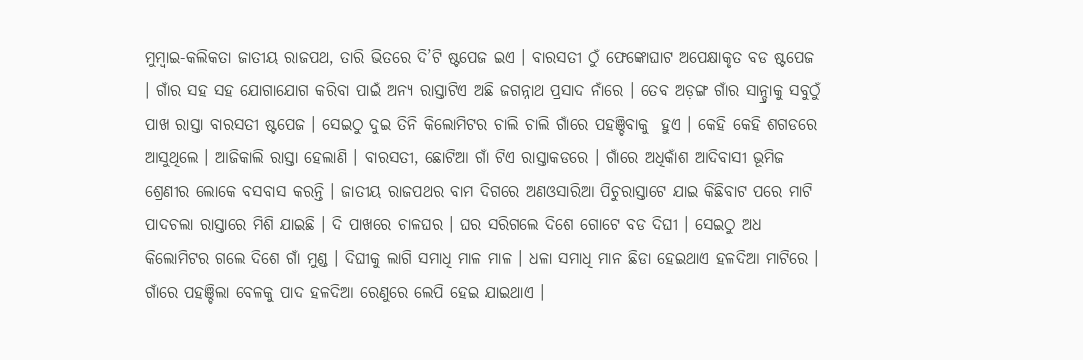ମୁମ୍ବାଇ-କଲିକତା ଜାତୀୟ ରାଜପଥ, ତାରି ଭିତରେ ଦି’ଟି ଷ୍ଟପେଜ ଇଏ । ବାରସତୀ ଠୁଁ ଫେଙ୍କୋଘାଟ ଅପେକ୍ଷାକୃତ ବଡ ଷ୍ଟପେଜ । ଗାଁର ସହ ସହ ଯୋଗାଯୋଗ କରିବା ପାଇଁ ଅନ୍ୟ ରାସ୍ତାଟିଏ ଅଛି ଜଗନ୍ନାଥ ପ୍ରସାଦ ନାଁରେ । ତେବ ଅଡ଼ଙ୍ଗ ଗାଁର ସାନ୍ଡ୍ରାକୁ ସବୁଠୁଁ ପାଖ ରାସ୍ତା ବାରସତୀ ଷ୍ଟପେଜ । ସେଇଠୁ ଦୁଇ ତିନି କିଲୋମିଟର ଚାଲି ଚାଲି ଗାଁରେ ପହଞ୍ଚିବାକୁ  ହୁଏ । କେହି କେହି ଶଗଡରେ ଆସୁଥିଲେ । ଆଜିକାଲି ରାସ୍ତା ହେଲାଣି । ବାରସତୀ, ଛୋଟିଆ ଗାଁ ଟିଏ ରାସ୍ତାକଡରେ । ଗାଁରେ ଅଧିକାଁଶ ଆଦିବାସୀ ଭୂମିଜ ଶ୍ରେଣୀର ଲୋକେ ବସବାସ କରନ୍ତି । ଜାତୀୟ ରାଜପଥର ବାମ ଦିଗରେ ଅଣଓସାରିଆ ପିଚୁରାସ୍ତାଟେ ଯାଇ କିଛିବାଟ ପରେ ମାଟି ପାଦଚଲା ରାସ୍ତାରେ ମିଶି ଯାଇଛି । ଦି ପାଖରେ ଚାଳଘର । ଘର ସରିଗଲେ ଦିଶେ ଗୋଟେ ବଡ ଦିଘୀ । ସେଇଠୁ ଅଧ କିଲୋମିଟର ଗଲେ ଦିଶେ ଗାଁ ମୁଣ୍ଡ । ଦିଘୀକୁ ଲାଗି ସମାଧି ମାଳ ମାଳ । ଧଳା ସମାଧି ମାନ ଛିଡା ହେଇଥାଏ ହଳଦିଆ ମାଟିରେ । ଗାଁରେ ପହଞ୍ଚିଲା ବେଳକୁ ପାଦ ହଳଦିଆ ରେଣୁରେ ଲେପି ହେଇ ଯାଇଥାଏ ।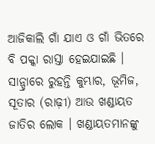ଆଜିକାଲି ଗାଁ ଯାଏ ଓ ଗାଁ ଭିତରେ ବି ପକ୍କା ରାସ୍ତା ହେଇଯାଇଛି ।
ସାନ୍ଡ୍ରାରେ ରୁହନ୍ତି କୁମ୍ଭାର, ଭୂମିଜ, ସୂତାର (ରାଢ଼ୀ) ଆଉ ଖଣ୍ଡାୟତ ଜାତିର ଲୋକ । ଖଣ୍ଡାୟତମାନଙ୍କୁ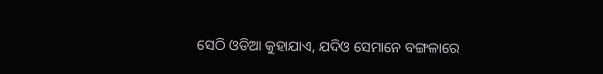ସେଠି ଓଡିଆ କୁହାଯାଏ, ଯଦିଓ ସେମାନେ ବଙ୍ଗଳାରେ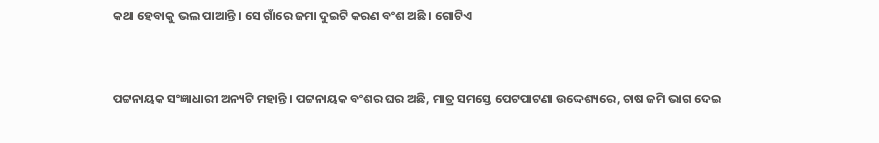କଥା ହେବାକୁ ଭଲ ପାଆନ୍ତି । ସେ ଗାଁରେ ଜମା ଦୁଇଟି କରଣ ବଂଶ ଅଛି । ଗୋଟିଏ


ପଟ୍ଟନାୟକ ସଂଜ୍ଞାଧାରୀ ଅନ୍ୟଟି ମହାନ୍ତି । ପଟ୍ଟନାୟକ ବଂଶର ଘର ଅଛି, ମାତ୍ର ସମସ୍ତେ ପେଟପାଟଣା ଉଦ୍ଦେଶ୍ୟରେ, ଚାଷ ଜମି ଭାଗ ଦେଇ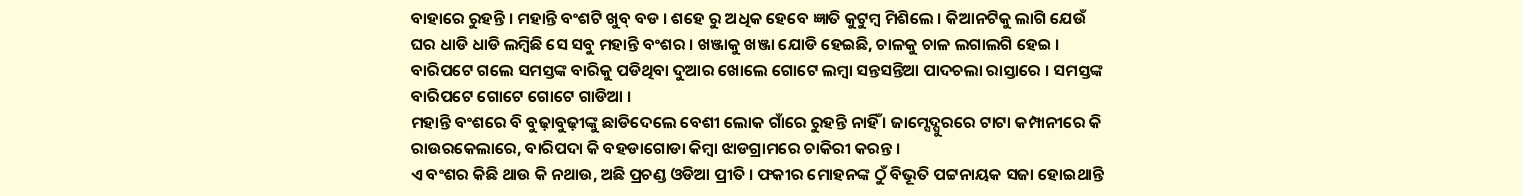ବାହାରେ ରୁହନ୍ତି । ମହାନ୍ତି ବଂଶଟି ଖୁବ୍ ବଡ । ଶହେ ରୁ ଅଧିକ ହେବେ ଜ୍ଞାତି କୁଟୁମ୍ବ ମିଶିଲେ । କିଆନଟିକୁ ଲାଗି ଯେଉଁ ଘର ଧାଡି ଧାଡି ଲମ୍ବିଛି ସେ ସବୁ ମହାନ୍ତି ବଂଶର । ଖଞ୍ଜାକୁ ଖଞ୍ଜା ଯୋଡି ହେଇଛି, ଚାଳକୁ ଚାଳ ଲଗାଲଗି ହେଇ । ବାରିପଟେ ଗଲେ ସମସ୍ତଙ୍କ ବାରିକୁ ପଡିଥିବା ଦୁଆର ଖୋଲେ ଗୋଟେ ଲମ୍ବା ସନ୍ତସନ୍ତିଆ ପାଦଚଲା ରାସ୍ତାରେ । ସମସ୍ତଙ୍କ ବାରିପଟେ ଗୋଟେ ଗୋଟେ ଗାଡିଆ ।
ମହାନ୍ତି ବଂଶରେ ବି ବୁଢ଼ାବୁଢ଼ୀଙ୍କୁ ଛାଡିଦେଲେ ବେଶୀ ଲୋକ ଗାଁରେ ରୁହନ୍ତି ନାହିଁ । ଜାମ୍ସେଦ୍ପୁରରେ ଟାଟା କମ୍ପାନୀରେ କି ରାଉରକେଲାରେ, ବାରିପଦା କି ବହଡାଗୋଡା କିମ୍ବା ଝାଡଗ୍ରାମରେ ଚାକିରୀ କରନ୍ତ ।
ଏ ବଂଶର କିଛି ଥାଉ କି ନଥାଉ, ଅଛି ପ୍ରଚଣ୍ଡ ଓଡିଆ ପ୍ରୀତି । ଫକୀର ମୋହନଙ୍କ ଠୁଁ ବିଭୂତି ପଟ୍ଟନାୟକ ସଜା ହୋଇଥାନ୍ତି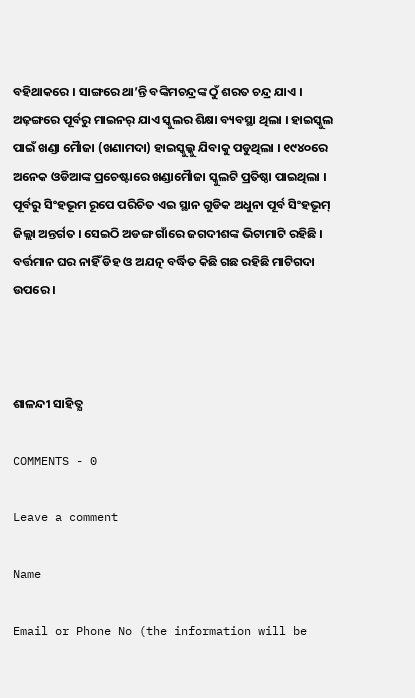ବହିଥାକରେ । ସାଙ୍ଗରେ ଥା’ନ୍ତି ବଙ୍କିମଚନ୍ଦ୍ରଙ୍କ ଠୁଁ ଶରତ ଚନ୍ଦ୍ର ଯାଏ ।
ଅଢ଼ଙ୍ଗରେ ପୂର୍ବରୁ ମାଇନର୍ ଯାଏ ସ୍କୁଲର ଶିକ୍ଷା ବ୍ୟବସ୍ଥା ଥିଲା । ହାଇସ୍କୁଲ ପାଇଁ ଖଣ୍ଡା ମୈାଜା (ଖଣାମଦା) ହାଇସ୍କୁଲ୍କୁ ଯିବାକୁ ପଡୁଥିଲା । ୧୯୪୦ରେ ଅନେକ ଓଡିଆଙ୍କ ପ୍ରଚେଷ୍ଟାରେ ଖଣ୍ଡାମୈାଜା ସ୍କୁଲଟି ପ୍ରତିଷ୍ଠା ପାଇଥିଲା । ପୂର୍ବରୁ ସିଂହଭୂମ ରୂପେ ପରିଚିତ ଏଇ ସ୍ଥାନ ଗୁଡିକ ଅଧୁନା ପୂର୍ବ ସିଂହଭୂମ୍ ଜିଲ୍ଲା ଅନ୍ତର୍ଗତ । ସେଇଠି ଅଡଙ୍ଗ ଗାଁରେ ଜଗଦୀଶଙ୍କ ଭିଟାମାଟି ରହିଛି । ବର୍ତ୍ତମାନ ଘର ନାହିଁ ଡିହ ଓ ଅଯତ୍ନ ବର୍ଦ୍ଧିତ କିଛି ଗଛ ରହିଛି ମାଟିଗଦା ଉପରେ ।



ଶାଳନ୍ଦୀ ସାହିତ୍ଯ

COMMENTS - 0

Leave a comment

Name

Email or Phone No (the information will be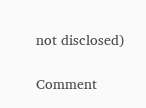not disclosed)

Comment